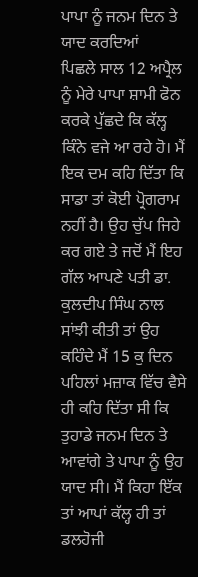ਪਾਪਾ ਨੂੰ ਜਨਮ ਦਿਨ ਤੇ ਯਾਦ ਕਰਦਿਆਂ
ਪਿਛਲੇ ਸਾਲ 12 ਅਪ੍ਰੈਲ ਨੂੰ ਮੇਰੇ ਪਾਪਾ ਸ਼ਾਮੀ ਫੋਨ ਕਰਕੇ ਪੁੱਛਦੇ ਕਿ ਕੱਲ੍ਹ ਕਿੰਨੇ ਵਜੇ ਆ ਰਹੇ ਹੋ। ਮੈਂ ਇਕ ਦਮ ਕਹਿ ਦਿੱਤਾ ਕਿ ਸਾਡਾ ਤਾਂ ਕੋਈ ਪ੍ਰੋਗਰਾਮ ਨਹੀਂ ਹੈ। ਉਹ ਚੁੱਪ ਜਿਹੇ ਕਰ ਗਏ ਤੇ ਜਦੋਂ ਮੈਂ ਇਹ ਗੱਲ ਆਪਣੇ ਪਤੀ ਡਾ. ਕੁਲਦੀਪ ਸਿੰਘ ਨਾਲ ਸਾਂਝੀ ਕੀਤੀ ਤਾਂ ਉਹ ਕਹਿੰਦੇ ਮੈਂ 15 ਕੁ ਦਿਨ ਪਹਿਲਾਂ ਮਜ਼ਾਕ ਵਿੱਚ ਵੈਸੇ ਹੀ ਕਹਿ ਦਿੱਤਾ ਸੀ ਕਿ ਤੁਹਾਡੇ ਜਨਮ ਦਿਨ ਤੇ ਆਵਾਂਗੇ ਤੇ ਪਾਪਾ ਨੂੰ ਉਹ ਯਾਦ ਸੀ। ਮੈਂ ਕਿਹਾ ਇੱਕ ਤਾਂ ਆਪਾਂ ਕੱਲ੍ਹ ਹੀ ਤਾਂ ਡਲਹੋਜੀ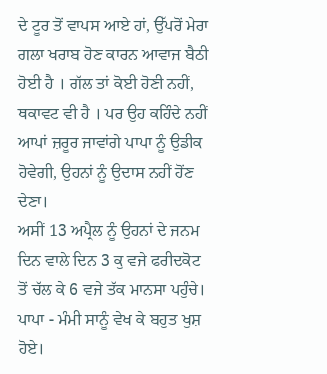ਦੇ ਟੂਰ ਤੋਂ ਵਾਪਸ ਆਏ ਹਾਂ, ਉੱਪਰੋਂ ਮੇਰਾ ਗਲਾ ਖਰਾਬ ਹੋਣ ਕਾਰਨ ਆਵਾਜ ਬੈਠੀ ਹੋਈ ਹੈ । ਗੱਲ ਤਾਂ ਕੋਈ ਹੋਣੀ ਨਹੀਂ, ਥਕਾਵਟ ਵੀ ਹੈ । ਪਰ ਉਹ ਕਹਿੰਦੇ ਨਹੀਂ ਆਪਾਂ ਜ਼ਰੂਰ ਜਾਵਾਂਗੇ ਪਾਪਾ ਨੂੰ ਉਡੀਕ ਹੋਵੇਗੀ, ਉਹਨਾਂ ਨੂੰ ਉਦਾਸ ਨਹੀਂ ਹੋਂਣ ਦੇਣਾ।
ਅਸੀਂ 13 ਅਪ੍ਰੈਲ ਨੂੰ ਉਹਨਾਂ ਦੇ ਜਨਮ ਦਿਨ ਵਾਲੇ ਦਿਨ 3 ਕੁ ਵਜੇ ਫਰੀਦਕੋਟ ਤੋਂ ਚੱਲ ਕੇ 6 ਵਜੇ ਤੱਕ ਮਾਨਸਾ ਪਹੁੰਚੇ। ਪਾਪਾ - ਮੰਮੀ ਸਾਨੂੰ ਵੇਖ ਕੇ ਬਹੁਤ ਖੁਸ਼ ਹੋਏ।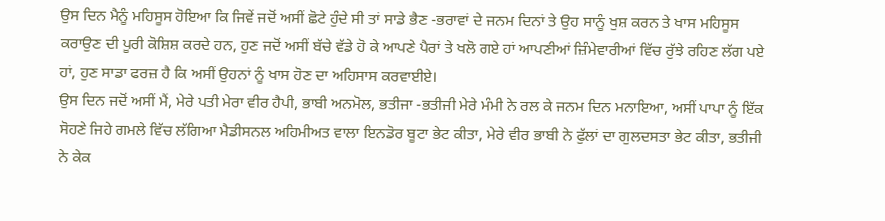ਉਸ ਦਿਨ ਮੈਨੂੰ ਮਹਿਸੂਸ ਹੋਇਆ ਕਿ ਜਿਵੇਂ ਜਦੋਂ ਅਸੀਂ ਛੋਟੇ ਹੁੰਦੇ ਸੀ ਤਾਂ ਸਾਡੇ ਭੈਣ -ਭਰਾਵਾਂ ਦੇ ਜਨਮ ਦਿਨਾਂ ਤੇ ਉਹ ਸਾਨੂੰ ਖੁਸ਼ ਕਰਨ ਤੇ ਖਾਸ ਮਹਿਸੂਸ ਕਰਾਉਣ ਦੀ ਪੂਰੀ ਕੋਸ਼ਿਸ਼ ਕਰਦੇ ਹਨ, ਹੁਣ ਜਦੋਂ ਅਸੀਂ ਬੱਚੇ ਵੱਡੇ ਹੋ ਕੇ ਆਪਣੇ ਪੈਰਾਂ ਤੇ ਖਲੋ ਗਏ ਹਾਂ ਆਪਣੀਆਂ ਜ਼ਿੰਮੇਵਾਰੀਆਂ ਵਿੱਚ ਰੁੱਝੇ ਰਹਿਣ ਲੱਗ ਪਏ ਹਾਂ, ਹੁਣ ਸਾਡਾ ਫਰਜ਼ ਹੈ ਕਿ ਅਸੀਂ ਉਹਨਾਂ ਨੂੰ ਖਾਸ ਹੋਣ ਦਾ ਅਹਿਸਾਸ ਕਰਵਾਈਏ।
ਉਸ ਦਿਨ ਜਦੋਂ ਅਸੀਂ ਮੈਂ, ਮੇਰੇ ਪਤੀ ਮੇਰਾ ਵੀਰ ਹੈਪੀ, ਭਾਬੀ ਅਨਮੋਲ, ਭਤੀਜਾ -ਭਤੀਜੀ ਮੇਰੇ ਮੰਮੀ ਨੇ ਰਲ ਕੇ ਜਨਮ ਦਿਨ ਮਨਾਇਆ, ਅਸੀਂ ਪਾਪਾ ਨੂੰ ਇੱਕ ਸੋਹਣੇ ਜਿਹੇ ਗਮਲੇ ਵਿੱਚ ਲੱਗਿਆ ਮੈਡੀਸਨਲ ਅਹਿਮੀਅਤ ਵਾਲਾ ਇਨਡੋਰ ਬੂਟਾ ਭੇਟ ਕੀਤਾ, ਮੇਰੇ ਵੀਰ ਭਾਬੀ ਨੇ ਫੁੱਲਾਂ ਦਾ ਗੁਲਦਸਤਾ ਭੇਟ ਕੀਤਾ, ਭਤੀਜੀ ਨੇ ਕੇਕ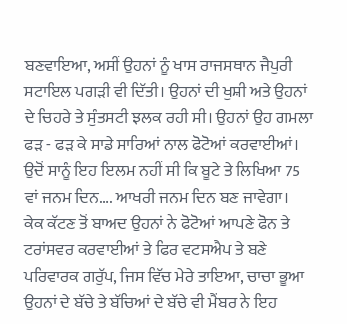ਬਣਵਾਇਆ, ਅਸੀਂ ਉਹਨਾਂ ਨੂੰ ਖਾਸ ਰਾਜਸਥਾਨ ਜੈਪੁਰੀ ਸਟਾਇਲ ਪਗੜੀ ਵੀ ਦਿੱਤੀ। ਉਹਨਾਂ ਦੀ ਖੁਸ਼ੀ ਅਤੇ ਉਹਨਾਂ ਦੇ ਚਿਹਰੇ ਤੇ ਸੁੰਤਸਟੀ ਝਲਕ ਰਹੀ ਸੀ। ਉਹਨਾਂ ਉਹ ਗਮਲਾ ਫੜ - ਫੜ ਕੇ ਸਾਡੇ ਸਾਰਿਆਂ ਨਾਲ ਫੋਟੋਆਂ ਕਰਵਾਈਆਂ। ਉਦੋਂ ਸਾਨੂੰ ਇਹ ਇਲਮ ਨਹੀਂ ਸੀ ਕਿ ਬੂਟੇ ਤੇ ਲਿਖਿਆ 75 ਵਾਂ ਜਨਮ ਦਿਨ…. ਆਖਰੀ ਜਨਮ ਦਿਨ ਬਣ ਜਾਵੇਗਾ।
ਕੇਕ ਕੱਟਣ ਤੋਂ ਬਾਅਦ ਉਹਨਾਂ ਨੇ ਫੋਟੋਆਂ ਆਪਣੇ ਫੋਨ ਤੇ ਟਰਾਂਸਵਰ ਕਰਵਾਈਆਂ ਤੇ ਫਿਰ ਵਟਸਐਪ ਤੇ ਬਣੇ ਪਰਿਵਾਰਕ ਗਰੁੱਪ, ਜਿਸ ਵਿੱਚ ਮੇਰੇ ਤਾਇਆ, ਚਾਚਾ ਭੂਆ ਉਹਨਾਂ ਦੇ ਬੱਚੇ ਤੇ ਬੱਚਿਆਂ ਦੇ ਬੱਚੇ ਵੀ ਮੈਂਬਰ ਨੇ ਇਹ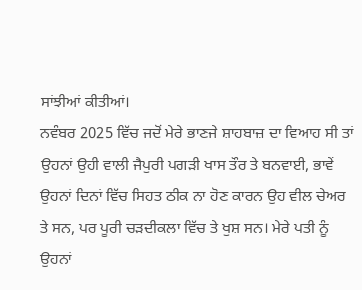ਸਾਂਝੀਆਂ ਕੀਤੀਆਂ।
ਨਵੰਬਰ 2025 ਵਿੱਚ ਜਦੋਂ ਮੇਰੇ ਭਾਣਜੇ ਸ਼ਾਹਬਾਜ਼ ਦਾ ਵਿਆਹ ਸੀ ਤਾਂ ਉਹਨਾਂ ਉਹੀ ਵਾਲੀ ਜੈਪੁਰੀ ਪਗੜੀ ਖਾਸ ਤੌਰ ਤੇ ਬਨਵਾਈ, ਭਾਵੇਂ ਉਹਨਾਂ ਦਿਨਾਂ ਵਿੱਚ ਸਿਹਤ ਠੀਕ ਨਾ ਹੋਣ ਕਾਰਨ ਉਹ ਵੀਲ ਚੇਅਰ ਤੇ ਸਨ, ਪਰ ਪੂਰੀ ਚੜਦੀਕਲਾ ਵਿੱਚ ਤੇ ਖੁਸ਼ ਸਨ। ਮੇਰੇ ਪਤੀ ਨੂੰ ਉਹਨਾਂ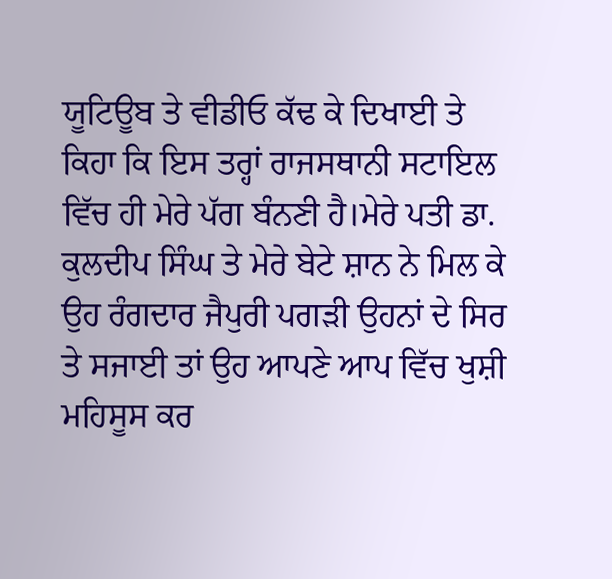ਯੂਟਿਊਬ ਤੇ ਵੀਡੀਓ ਕੱਢ ਕੇ ਦਿਖਾਈ ਤੇ ਕਿਹਾ ਕਿ ਇਸ ਤਰ੍ਹਾਂ ਰਾਜਸਥਾਨੀ ਸਟਾਇਲ ਵਿੱਚ ਹੀ ਮੇਰੇ ਪੱਗ ਬੰਨਣੀ ਹੈ।ਮੇਰੇ ਪਤੀ ਡਾ. ਕੁਲਦੀਪ ਸਿੰਘ ਤੇ ਮੇਰੇ ਬੇਟੇ ਸ਼ਾਨ ਨੇ ਮਿਲ ਕੇ ਉਹ ਰੰਗਦਾਰ ਜੈਪੁਰੀ ਪਗੜੀ ਉਹਨਾਂ ਦੇ ਸਿਰ ਤੇ ਸਜਾਈ ਤਾਂ ਉਹ ਆਪਣੇ ਆਪ ਵਿੱਚ ਖੁਸ਼ੀ ਮਹਿਸੂਸ ਕਰ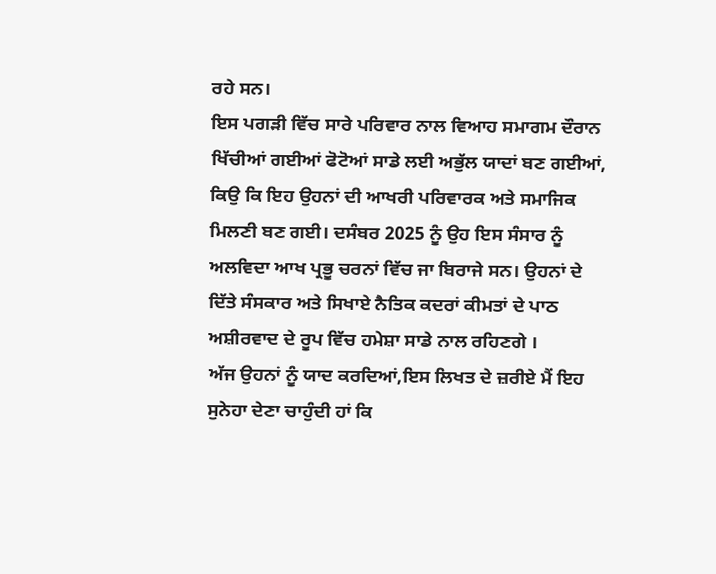ਰਹੇ ਸਨ।
ਇਸ ਪਗੜੀ ਵਿੱਚ ਸਾਰੇ ਪਰਿਵਾਰ ਨਾਲ ਵਿਆਹ ਸਮਾਗਮ ਦੌਰਾਨ ਖਿੱਚੀਆਂ ਗਈਆਂ ਫੋਟੋਆਂ ਸਾਡੇ ਲਈ ਅਭੁੱਲ ਯਾਦਾਂ ਬਣ ਗਈਆਂ, ਕਿਉ ਕਿ ਇਹ ਉਹਨਾਂ ਦੀ ਆਖਰੀ ਪਰਿਵਾਰਕ ਅਤੇ ਸਮਾਜਿਕ ਮਿਲਣੀ ਬਣ ਗਈ। ਦਸੰਬਰ 2025 ਨੂੰ ਉਹ ਇਸ ਸੰਸਾਰ ਨੂੰ ਅਲਵਿਦਾ ਆਖ ਪ੍ਰਭੂ ਚਰਨਾਂ ਵਿੱਚ ਜਾ ਬਿਰਾਜੇ ਸਨ। ਉਹਨਾਂ ਦੇ ਦਿੱਤੇ ਸੰਸਕਾਰ ਅਤੇ ਸਿਖਾਏ ਨੈਤਿਕ ਕਦਰਾਂ ਕੀਮਤਾਂ ਦੇ ਪਾਠ ਅਸ਼ੀਰਵਾਦ ਦੇ ਰੂਪ ਵਿੱਚ ਹਮੇਸ਼ਾ ਸਾਡੇ ਨਾਲ ਰਹਿਣਗੇ ।
ਅੱਜ ਉਹਨਾਂ ਨੂੰ ਯਾਦ ਕਰਦਿਆਂ,ਇਸ ਲਿਖਤ ਦੇ ਜ਼ਰੀਏ ਮੈਂ ਇਹ ਸੁਨੇਹਾ ਦੇਣਾ ਚਾਹੁੰਦੀ ਹਾਂ ਕਿ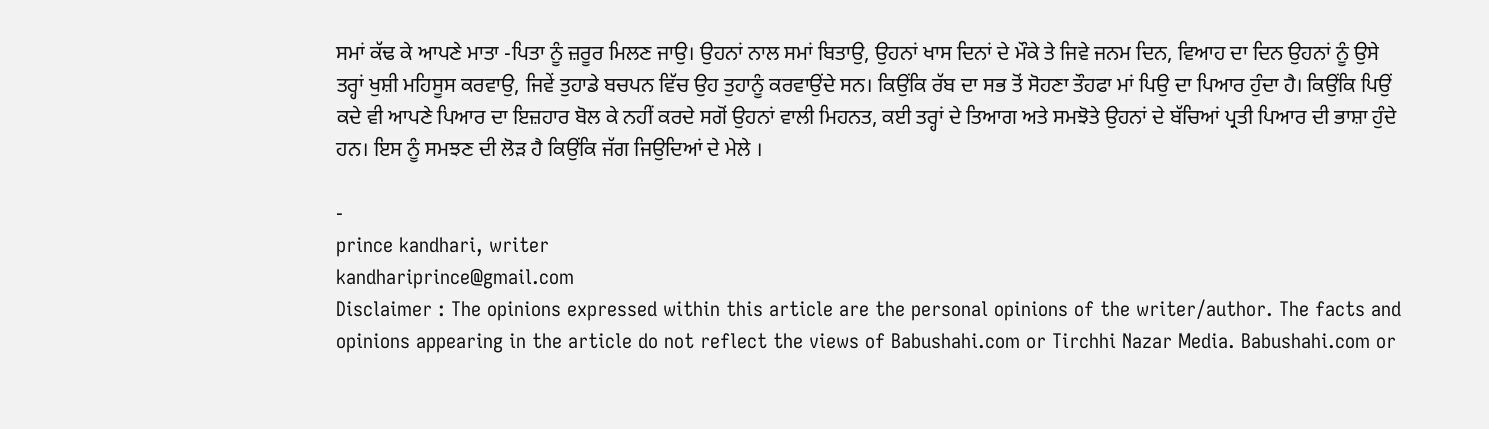ਸਮਾਂ ਕੱਢ ਕੇ ਆਪਣੇ ਮਾਤਾ -ਪਿਤਾ ਨੂੰ ਜ਼ਰੂਰ ਮਿਲਣ ਜਾਉ। ਉਹਨਾਂ ਨਾਲ ਸਮਾਂ ਬਿਤਾਉ, ਉਹਨਾਂ ਖਾਸ ਦਿਨਾਂ ਦੇ ਮੌਕੇ ਤੇ ਜਿਵੇ ਜਨਮ ਦਿਨ, ਵਿਆਹ ਦਾ ਦਿਨ ਉਹਨਾਂ ਨੂੰ ਉਸੇ ਤਰ੍ਹਾਂ ਖੁਸ਼ੀ ਮਹਿਸੂਸ ਕਰਵਾਉ, ਜਿਵੇਂ ਤੁਹਾਡੇ ਬਚਪਨ ਵਿੱਚ ਉਹ ਤੁਹਾਨੂੰ ਕਰਵਾਉਂਦੇ ਸਨ। ਕਿਉਂਕਿ ਰੱਬ ਦਾ ਸਭ ਤੋਂ ਸੋਹਣਾ ਤੌਹਫਾ ਮਾਂ ਪਿਉ ਦਾ ਪਿਆਰ ਹੁੰਦਾ ਹੈ। ਕਿਉਂਕਿ ਪਿਉਂ ਕਦੇ ਵੀ ਆਪਣੇ ਪਿਆਰ ਦਾ ਇਜ਼ਹਾਰ ਬੋਲ ਕੇ ਨਹੀਂ ਕਰਦੇ ਸਗੋਂ ਉਹਨਾਂ ਵਾਲੀ ਮਿਹਨਤ, ਕਈ ਤਰ੍ਹਾਂ ਦੇ ਤਿਆਗ ਅਤੇ ਸਮਝੋਤੇ ਉਹਨਾਂ ਦੇ ਬੱਚਿਆਂ ਪ੍ਰਤੀ ਪਿਆਰ ਦੀ ਭਾਸ਼ਾ ਹੁੰਦੇ ਹਨ। ਇਸ ਨੂੰ ਸਮਝਣ ਦੀ ਲੋੜ ਹੈ ਕਿਉਂਕਿ ਜੱਗ ਜਿਉਦਿਆਂ ਦੇ ਮੇਲੇ ।

-
prince kandhari, writer
kandhariprince@gmail.com
Disclaimer : The opinions expressed within this article are the personal opinions of the writer/author. The facts and opinions appearing in the article do not reflect the views of Babushahi.com or Tirchhi Nazar Media. Babushahi.com or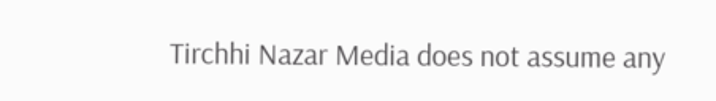Tirchhi Nazar Media does not assume any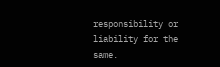responsibility or liability for the same.